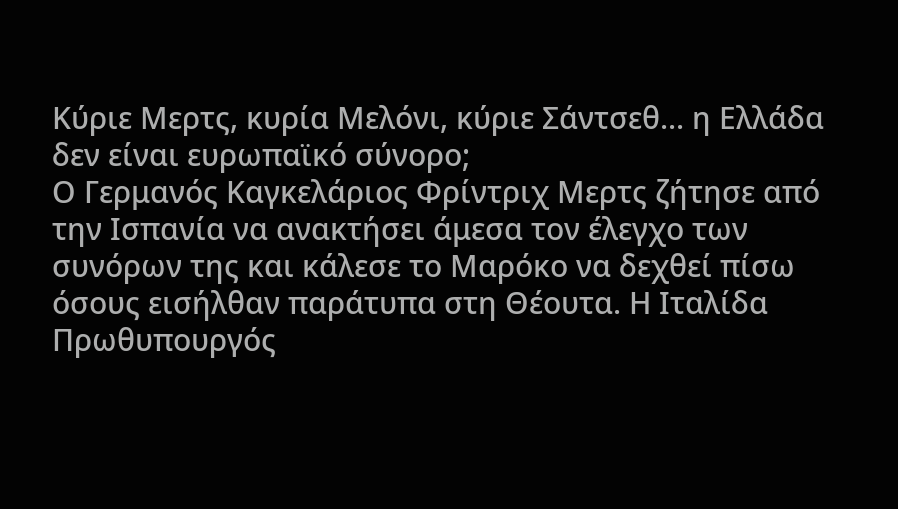Κύριε Μερτς, κυρία Μελόνι, κύριε Σάντσεθ... η Ελλάδα δεν είναι ευρωπαϊκό σύνορο;
Ο Γερμανός Καγκελάριος Φρίντριχ Μερτς ζήτησε από την Ισπανία να ανακτήσει άμεσα τον έλεγχο των συνόρων της και κάλεσε το Μαρόκο να δεχθεί πίσω όσους εισήλθαν παράτυπα στη Θέουτα. Η Ιταλίδα Πρωθυπουργός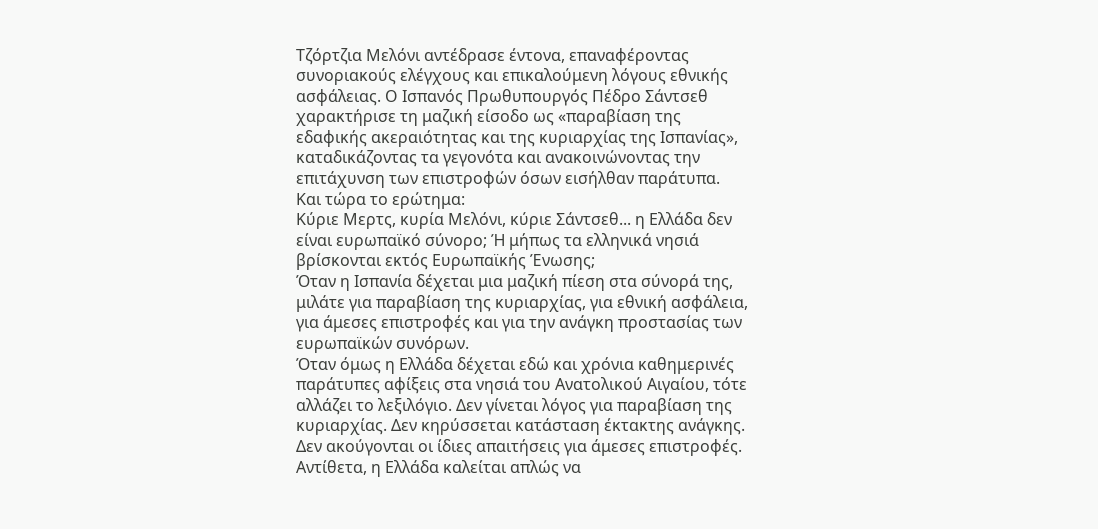Τζόρτζια Μελόνι αντέδρασε έντονα, επαναφέροντας συνοριακούς ελέγχους και επικαλούμενη λόγους εθνικής ασφάλειας. Ο Ισπανός Πρωθυπουργός Πέδρο Σάντσεθ χαρακτήρισε τη μαζική είσοδο ως «παραβίαση της εδαφικής ακεραιότητας και της κυριαρχίας της Ισπανίας», καταδικάζοντας τα γεγονότα και ανακοινώνοντας την επιτάχυνση των επιστροφών όσων εισήλθαν παράτυπα.
Και τώρα το ερώτημα:
Κύριε Μερτς, κυρία Μελόνι, κύριε Σάντσεθ... η Ελλάδα δεν είναι ευρωπαϊκό σύνορο; Ή μήπως τα ελληνικά νησιά βρίσκονται εκτός Ευρωπαϊκής Ένωσης;
Όταν η Ισπανία δέχεται μια μαζική πίεση στα σύνορά της, μιλάτε για παραβίαση της κυριαρχίας, για εθνική ασφάλεια, για άμεσες επιστροφές και για την ανάγκη προστασίας των ευρωπαϊκών συνόρων.
Όταν όμως η Ελλάδα δέχεται εδώ και χρόνια καθημερινές παράτυπες αφίξεις στα νησιά του Ανατολικού Αιγαίου, τότε αλλάζει το λεξιλόγιο. Δεν γίνεται λόγος για παραβίαση της κυριαρχίας. Δεν κηρύσσεται κατάσταση έκτακτης ανάγκης. Δεν ακούγονται οι ίδιες απαιτήσεις για άμεσες επιστροφές. Αντίθετα, η Ελλάδα καλείται απλώς να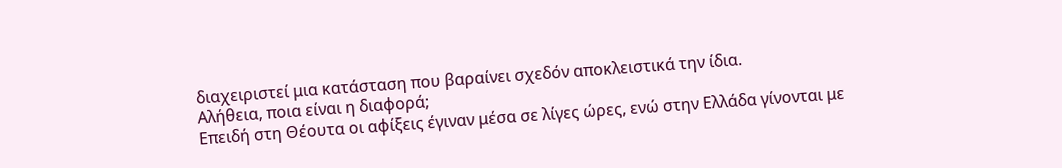διαχειριστεί μια κατάσταση που βαραίνει σχεδόν αποκλειστικά την ίδια.
Αλήθεια, ποια είναι η διαφορά;
Επειδή στη Θέουτα οι αφίξεις έγιναν μέσα σε λίγες ώρες, ενώ στην Ελλάδα γίνονται με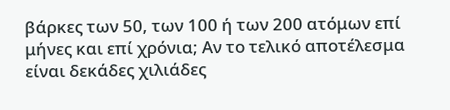βάρκες των 50, των 100 ή των 200 ατόμων επί μήνες και επί χρόνια; Αν το τελικό αποτέλεσμα είναι δεκάδες χιλιάδες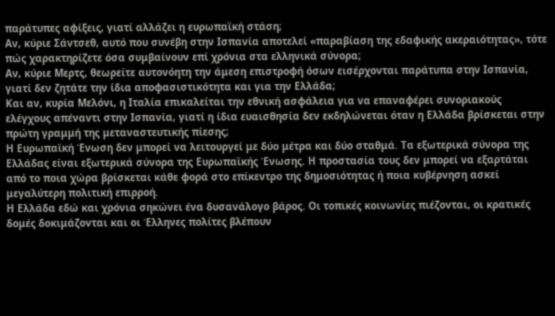παράτυπες αφίξεις, γιατί αλλάζει η ευρωπαϊκή στάση;
Αν, κύριε Σάντσεθ, αυτό που συνέβη στην Ισπανία αποτελεί «παραβίαση της εδαφικής ακεραιότητας», τότε πώς χαρακτηρίζετε όσα συμβαίνουν επί χρόνια στα ελληνικά σύνορα;
Αν, κύριε Μερτς, θεωρείτε αυτονόητη την άμεση επιστροφή όσων εισέρχονται παράτυπα στην Ισπανία, γιατί δεν ζητάτε την ίδια αποφασιστικότητα και για την Ελλάδα;
Και αν, κυρία Μελόνι, η Ιταλία επικαλείται την εθνική ασφάλεια για να επαναφέρει συνοριακούς ελέγχους απέναντι στην Ισπανία, γιατί η ίδια ευαισθησία δεν εκδηλώνεται όταν η Ελλάδα βρίσκεται στην πρώτη γραμμή της μεταναστευτικής πίεσης;
Η Ευρωπαϊκή Ένωση δεν μπορεί να λειτουργεί με δύο μέτρα και δύο σταθμά. Τα εξωτερικά σύνορα της Ελλάδας είναι εξωτερικά σύνορα της Ευρωπαϊκής Ένωσης. Η προστασία τους δεν μπορεί να εξαρτάται από το ποια χώρα βρίσκεται κάθε φορά στο επίκεντρο της δημοσιότητας ή ποια κυβέρνηση ασκεί μεγαλύτερη πολιτική επιρροή.
Η Ελλάδα εδώ και χρόνια σηκώνει ένα δυσανάλογο βάρος. Οι τοπικές κοινωνίες πιέζονται, οι κρατικές δομές δοκιμάζονται και οι Έλληνες πολίτες βλέπουν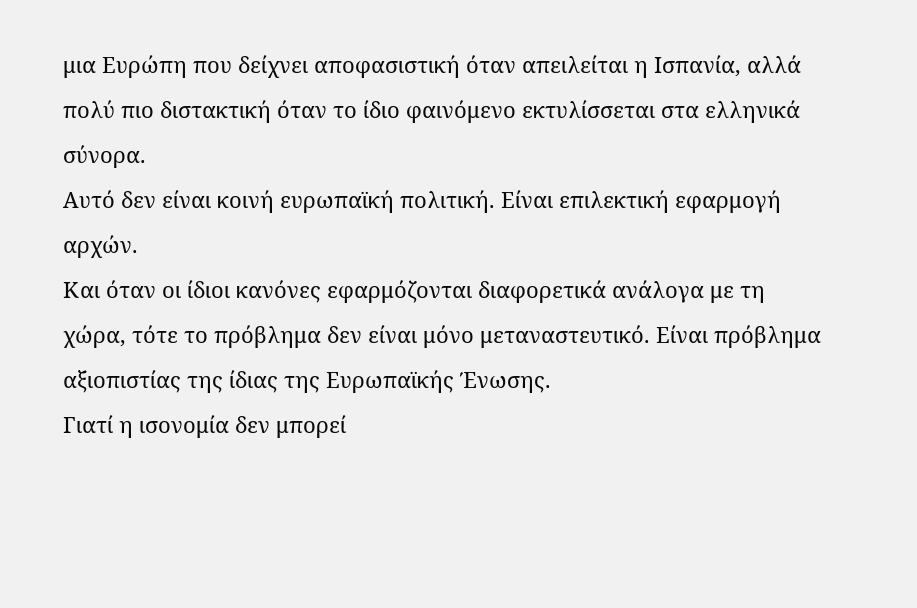μια Ευρώπη που δείχνει αποφασιστική όταν απειλείται η Ισπανία, αλλά πολύ πιο διστακτική όταν το ίδιο φαινόμενο εκτυλίσσεται στα ελληνικά σύνορα.
Αυτό δεν είναι κοινή ευρωπαϊκή πολιτική. Είναι επιλεκτική εφαρμογή αρχών.
Και όταν οι ίδιοι κανόνες εφαρμόζονται διαφορετικά ανάλογα με τη χώρα, τότε το πρόβλημα δεν είναι μόνο μεταναστευτικό. Είναι πρόβλημα αξιοπιστίας της ίδιας της Ευρωπαϊκής Ένωσης.
Γιατί η ισονομία δεν μπορεί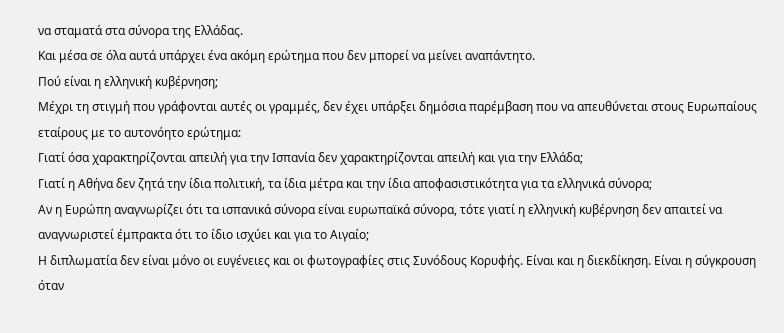να σταματά στα σύνορα της Ελλάδας.
Και μέσα σε όλα αυτά υπάρχει ένα ακόμη ερώτημα που δεν μπορεί να μείνει αναπάντητο.
Πού είναι η ελληνική κυβέρνηση;
Μέχρι τη στιγμή που γράφονται αυτές οι γραμμές, δεν έχει υπάρξει δημόσια παρέμβαση που να απευθύνεται στους Ευρωπαίους εταίρους με το αυτονόητο ερώτημα:
Γιατί όσα χαρακτηρίζονται απειλή για την Ισπανία δεν χαρακτηρίζονται απειλή και για την Ελλάδα;
Γιατί η Αθήνα δεν ζητά την ίδια πολιτική, τα ίδια μέτρα και την ίδια αποφασιστικότητα για τα ελληνικά σύνορα;
Αν η Ευρώπη αναγνωρίζει ότι τα ισπανικά σύνορα είναι ευρωπαϊκά σύνορα, τότε γιατί η ελληνική κυβέρνηση δεν απαιτεί να αναγνωριστεί έμπρακτα ότι το ίδιο ισχύει και για το Αιγαίο;
Η διπλωματία δεν είναι μόνο οι ευγένειες και οι φωτογραφίες στις Συνόδους Κορυφής. Είναι και η διεκδίκηση. Είναι η σύγκρουση όταν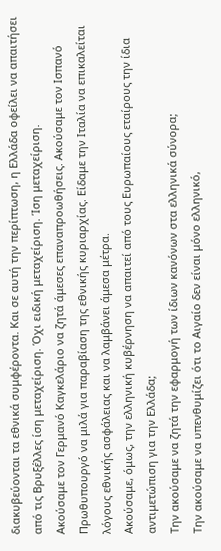διακυβεύονται τα εθνικά συμφέροντα. Και σε αυτή την περίπτωση, η Ελλάδα οφείλει να απαιτήσει από τις Βρυξέλλες ίση μεταχείριση. Όχι ειδική μεταχείριση. Ίση μεταχείριση.
Ακούσαμε τον Γερμανό Καγκελάριο να ζητά άμεσες επαναπροωθήσεις. Ακούσαμε τον Ισπανό Πρωθυπουργό να μιλά για παραβίαση της εθνικής κυριαρχίας. Είδαμε την Ιταλία να επικαλείται λόγους εθνικής ασφάλειας και να λαμβάνει άμεσα μέτρα.
Ακούσαμε, όμως, την ελληνική κυβέρνηση να απαιτεί από τους Ευρωπαίους εταίρους την ίδια αντιμετώπιση για την Ελλάδα;
Την ακούσαμε να ζητά την εφαρμογή των ίδιων κανόνων στα ελληνικά σύνορα;
Την ακούσαμε να υπενθυμίζει ότι το Αιγαίο δεν είναι μόνο ελληνικό,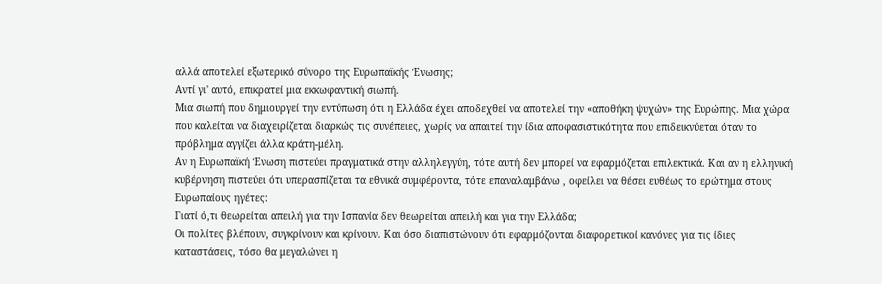αλλά αποτελεί εξωτερικό σύνορο της Ευρωπαϊκής Ένωσης;
Αντί γι' αυτό, επικρατεί μια εκκωφαντική σιωπή.
Μια σιωπή που δημιουργεί την εντύπωση ότι η Ελλάδα έχει αποδεχθεί να αποτελεί την «αποθήκη ψυχών» της Ευρώπης. Μια χώρα που καλείται να διαχειρίζεται διαρκώς τις συνέπειες, χωρίς να απαιτεί την ίδια αποφασιστικότητα που επιδεικνύεται όταν το πρόβλημα αγγίζει άλλα κράτη-μέλη.
Αν η Ευρωπαϊκή Ένωση πιστεύει πραγματικά στην αλληλεγγύη, τότε αυτή δεν μπορεί να εφαρμόζεται επιλεκτικά. Και αν η ελληνική κυβέρνηση πιστεύει ότι υπερασπίζεται τα εθνικά συμφέροντα, τότε επαναλαμβάνω , οφείλει να θέσει ευθέως το ερώτημα στους Ευρωπαίους ηγέτες:
Γιατί ό,τι θεωρείται απειλή για την Ισπανία δεν θεωρείται απειλή και για την Ελλάδα;
Οι πολίτες βλέπουν, συγκρίνουν και κρίνουν. Και όσο διαπιστώνουν ότι εφαρμόζονται διαφορετικοί κανόνες για τις ίδιες καταστάσεις, τόσο θα μεγαλώνει η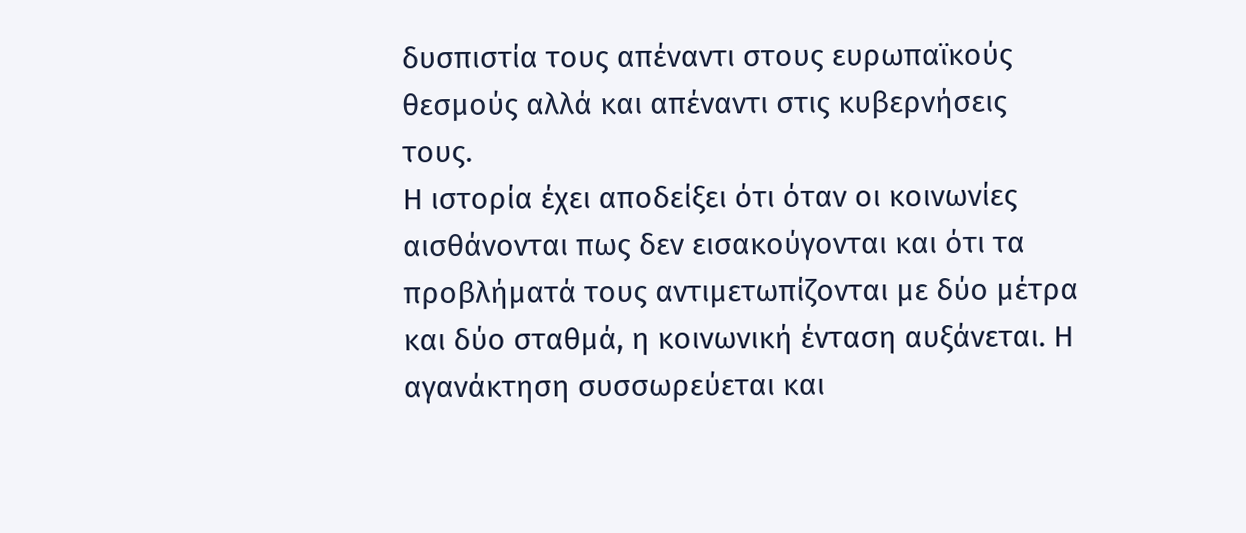δυσπιστία τους απέναντι στους ευρωπαϊκούς θεσμούς αλλά και απέναντι στις κυβερνήσεις τους.
Η ιστορία έχει αποδείξει ότι όταν οι κοινωνίες αισθάνονται πως δεν εισακούγονται και ότι τα προβλήματά τους αντιμετωπίζονται με δύο μέτρα και δύο σταθμά, η κοινωνική ένταση αυξάνεται. Η αγανάκτηση συσσωρεύεται και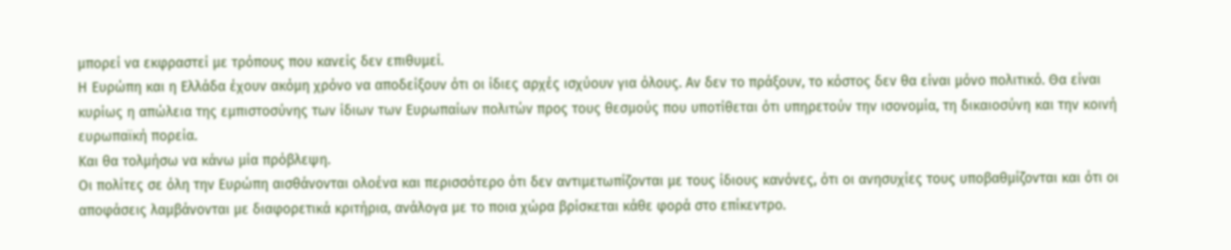μπορεί να εκφραστεί με τρόπους που κανείς δεν επιθυμεί.
Η Ευρώπη και η Ελλάδα έχουν ακόμη χρόνο να αποδείξουν ότι οι ίδιες αρχές ισχύουν για όλους. Αν δεν το πράξουν, το κόστος δεν θα είναι μόνο πολιτικό. Θα είναι κυρίως η απώλεια της εμπιστοσύνης των ίδιων των Ευρωπαίων πολιτών προς τους θεσμούς που υποτίθεται ότι υπηρετούν την ισονομία, τη δικαιοσύνη και την κοινή ευρωπαϊκή πορεία.
Και θα τολμήσω να κάνω μία πρόβλεψη.
Οι πολίτες σε όλη την Ευρώπη αισθάνονται ολοένα και περισσότερο ότι δεν αντιμετωπίζονται με τους ίδιους κανόνες, ότι οι ανησυχίες τους υποβαθμίζονται και ότι οι αποφάσεις λαμβάνονται με διαφορετικά κριτήρια, ανάλογα με το ποια χώρα βρίσκεται κάθε φορά στο επίκεντρο.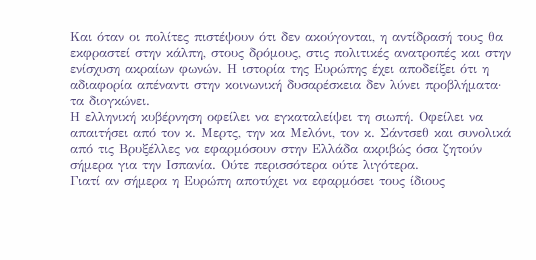Και όταν οι πολίτες πιστέψουν ότι δεν ακούγονται, η αντίδρασή τους θα εκφραστεί στην κάλπη, στους δρόμους, στις πολιτικές ανατροπές και στην ενίσχυση ακραίων φωνών. Η ιστορία της Ευρώπης έχει αποδείξει ότι η αδιαφορία απέναντι στην κοινωνική δυσαρέσκεια δεν λύνει προβλήματα· τα διογκώνει.
Η ελληνική κυβέρνηση οφείλει να εγκαταλείψει τη σιωπή. Οφείλει να απαιτήσει από τον κ. Μερτς, την κα Μελόνι, τον κ. Σάντσεθ και συνολικά από τις Βρυξέλλες να εφαρμόσουν στην Ελλάδα ακριβώς όσα ζητούν σήμερα για την Ισπανία. Ούτε περισσότερα ούτε λιγότερα.
Γιατί αν σήμερα η Ευρώπη αποτύχει να εφαρμόσει τους ίδιους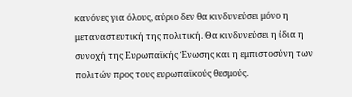κανόνες για όλους, αύριο δεν θα κινδυνεύσει μόνο η μεταναστευτική της πολιτική. Θα κινδυνεύσει η ίδια η συνοχή της Ευρωπαϊκής Ένωσης και η εμπιστοσύνη των πολιτών προς τους ευρωπαϊκούς θεσμούς.